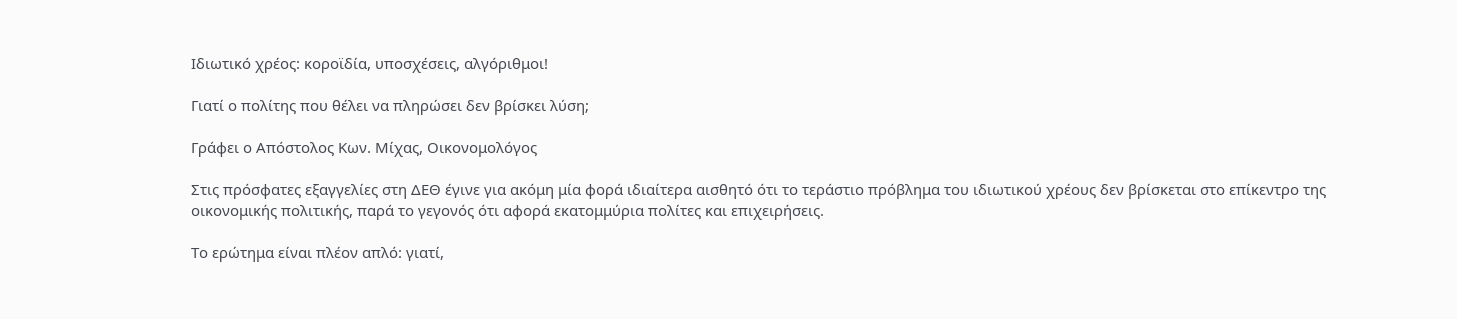Ιδιωτικό χρέος: κοροϊδία, υποσχέσεις, αλγόριθμοι!

Γιατί ο πολίτης που θέλει να πληρώσει δεν βρίσκει λύση;

Γράφει ο Απόστολος Κων. Μίχας, Οικονομολόγος

Στις πρόσφατες εξαγγελίες στη ΔΕΘ έγινε για ακόμη μία φορά ιδιαίτερα αισθητό ότι το τεράστιο πρόβλημα του ιδιωτικού χρέους δεν βρίσκεται στο επίκεντρο της οικονομικής πολιτικής, παρά το γεγονός ότι αφορά εκατομμύρια πολίτες και επιχειρήσεις.

Το ερώτημα είναι πλέον απλό: γιατί,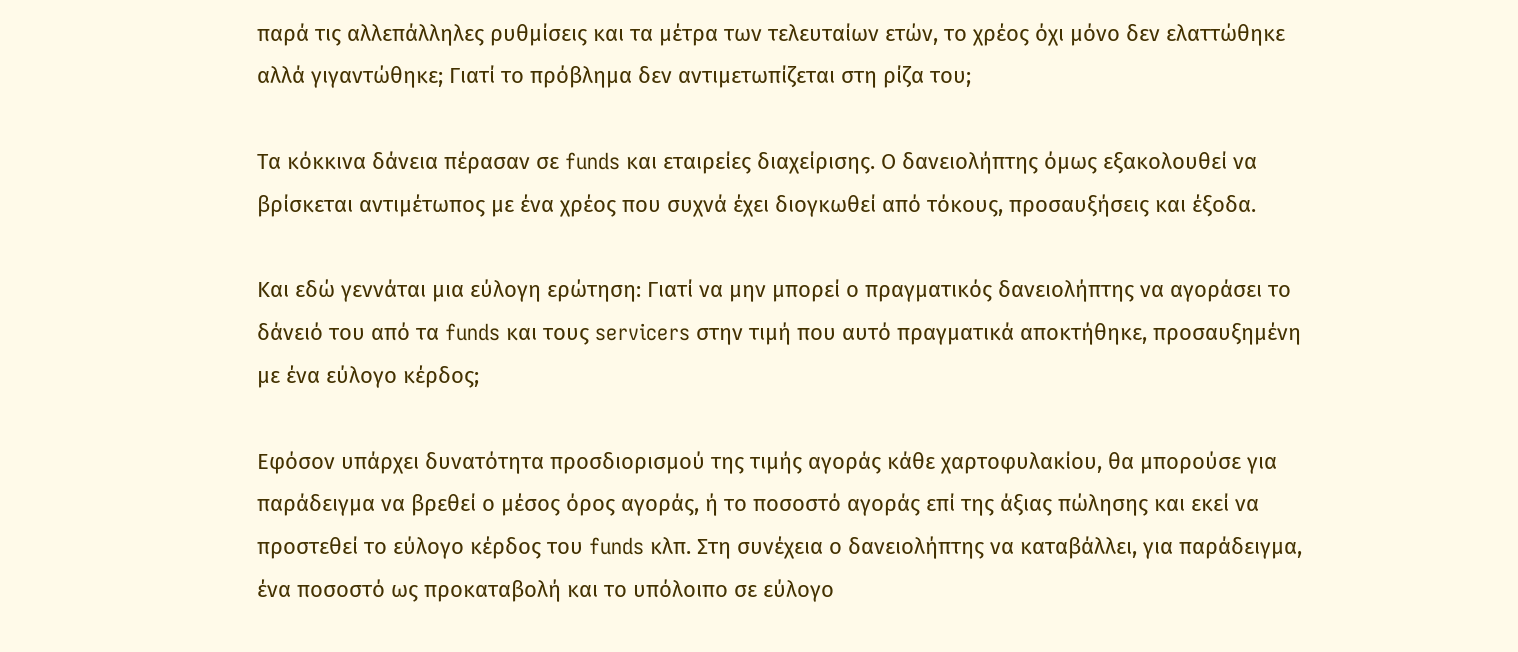παρά τις αλλεπάλληλες ρυθμίσεις και τα μέτρα των τελευταίων ετών, το χρέος όχι μόνο δεν ελαττώθηκε αλλά γιγαντώθηκε; Γιατί το πρόβλημα δεν αντιμετωπίζεται στη ρίζα του;

Τα κόκκινα δάνεια πέρασαν σε funds και εταιρείες διαχείρισης. Ο δανειολήπτης όμως εξακολουθεί να βρίσκεται αντιμέτωπος με ένα χρέος που συχνά έχει διογκωθεί από τόκους, προσαυξήσεις και έξοδα.

Και εδώ γεννάται μια εύλογη ερώτηση: Γιατί να μην μπορεί ο πραγματικός δανειολήπτης να αγοράσει το δάνειό του από τα funds και τους servicers στην τιμή που αυτό πραγματικά αποκτήθηκε, προσαυξημένη με ένα εύλογο κέρδος;

Εφόσον υπάρχει δυνατότητα προσδιορισμού της τιμής αγοράς κάθε χαρτοφυλακίου, θα μπορούσε για παράδειγμα να βρεθεί ο μέσος όρος αγοράς, ή το ποσοστό αγοράς επί της άξιας πώλησης και εκεί να προστεθεί το εύλογο κέρδος του funds κλπ. Στη συνέχεια ο δανειολήπτης να καταβάλλει, για παράδειγμα, ένα ποσοστό ως προκαταβολή και το υπόλοιπο σε εύλογο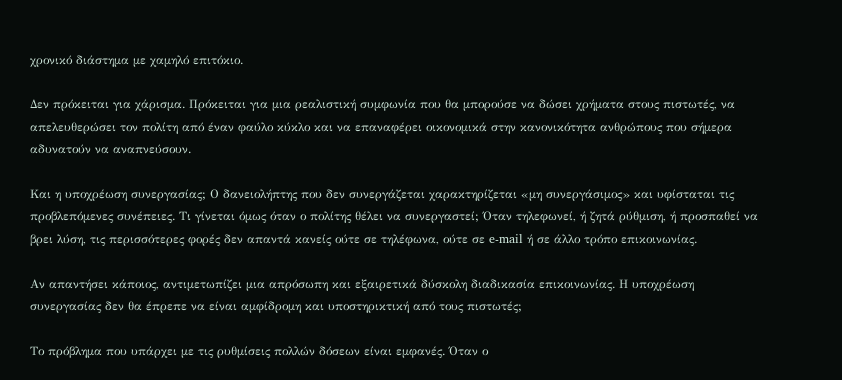χρονικό διάστημα με χαμηλό επιτόκιο.

Δεν πρόκειται για χάρισμα. Πρόκειται για μια ρεαλιστική συμφωνία που θα μπορούσε να δώσει χρήματα στους πιστωτές, να απελευθερώσει τον πολίτη από έναν φαύλο κύκλο και να επαναφέρει οικονομικά στην κανονικότητα ανθρώπους που σήμερα αδυνατούν να αναπνεύσουν.

Και η υποχρέωση συνεργασίας; Ο δανειολήπτης που δεν συνεργάζεται χαρακτηρίζεται «μη συνεργάσιμος» και υφίσταται τις προβλεπόμενες συνέπειες. Τι γίνεται όμως όταν ο πολίτης θέλει να συνεργαστεί; Όταν τηλεφωνεί, ή ζητά ρύθμιση, ή προσπαθεί να βρει λύση, τις περισσότερες φορές δεν απαντά κανείς ούτε σε τηλέφωνα, ούτε σε e-mail ή σε άλλο τρόπο επικοινωνίας.

Αν απαντήσει κάποιος, αντιμετωπίζει μια απρόσωπη και εξαιρετικά δύσκολη διαδικασία επικοινωνίας. Η υποχρέωση συνεργασίας δεν θα έπρεπε να είναι αμφίδρομη και υποστηρικτική από τους πιστωτές;

Το πρόβλημα που υπάρχει με τις ρυθμίσεις πολλών δόσεων είναι εμφανές. Όταν ο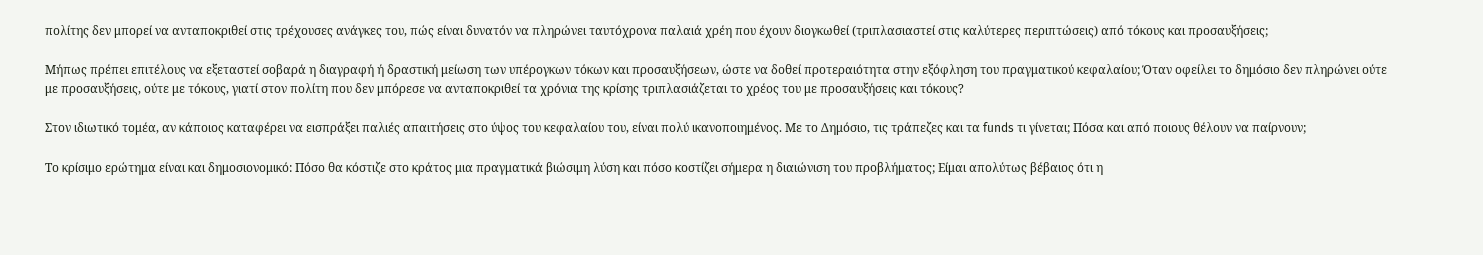πολίτης δεν μπορεί να ανταποκριθεί στις τρέχουσες ανάγκες του, πώς είναι δυνατόν να πληρώνει ταυτόχρονα παλαιά χρέη που έχουν διογκωθεί (τριπλασιαστεί στις καλύτερες περιπτώσεις) από τόκους και προσαυξήσεις;

Μήπως πρέπει επιτέλους να εξεταστεί σοβαρά η διαγραφή ή δραστική μείωση των υπέρογκων τόκων και προσαυξήσεων, ώστε να δοθεί προτεραιότητα στην εξόφληση του πραγματικού κεφαλαίου; Όταν οφείλει το δημόσιο δεν πληρώνει ούτε με προσαυξήσεις, ούτε με τόκους, γιατί στον πολίτη που δεν μπόρεσε να ανταποκριθεί τα χρόνια της κρίσης τριπλασιάζεται το χρέος του με προσαυξήσεις και τόκους?

Στον ιδιωτικό τομέα, αν κάποιος καταφέρει να εισπράξει παλιές απαιτήσεις στο ύψος του κεφαλαίου του, είναι πολύ ικανοποιημένος. Με το Δημόσιο, τις τράπεζες και τα funds τι γίνεται; Πόσα και από ποιους θέλουν να παίρνουν;

Το κρίσιμο ερώτημα είναι και δημοσιονομικό: Πόσο θα κόστιζε στο κράτος μια πραγματικά βιώσιμη λύση και πόσο κοστίζει σήμερα η διαιώνιση του προβλήματος; Είμαι απολύτως βέβαιος ότι η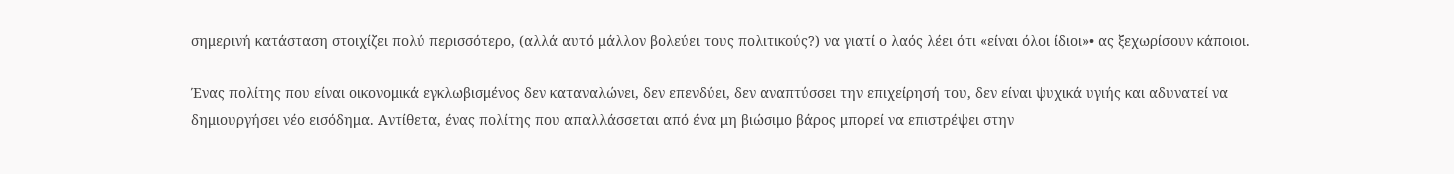σημερινή κατάσταση στοιχίζει πολύ περισσότερο, (αλλά αυτό μάλλον βολεύει τους πολιτικούς?) να γιατί ο λαός λέει ότι «είναι όλοι ίδιοι»• ας ξεχωρίσουν κάποιοι.

Ένας πολίτης που είναι οικονομικά εγκλωβισμένος δεν καταναλώνει, δεν επενδύει, δεν αναπτύσσει την επιχείρησή του, δεν είναι ψυχικά υγιής και αδυνατεί να δημιουργήσει νέο εισόδημα. Αντίθετα, ένας πολίτης που απαλλάσσεται από ένα μη βιώσιμο βάρος μπορεί να επιστρέψει στην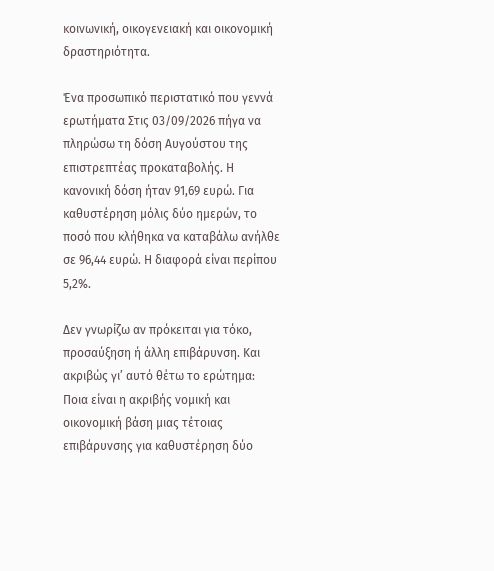κοινωνική, οικογενειακή και οικονομική δραστηριότητα.

Ένα προσωπικό περιστατικό που γεννά ερωτήματα Στις 03/09/2026 πήγα να πληρώσω τη δόση Αυγούστου της επιστρεπτέας προκαταβολής. Η κανονική δόση ήταν 91,69 ευρώ. Για καθυστέρηση μόλις δύο ημερών, το ποσό που κλήθηκα να καταβάλω ανήλθε σε 96,44 ευρώ. Η διαφορά είναι περίπου 5,2%.

Δεν γνωρίζω αν πρόκειται για τόκο, προσαύξηση ή άλλη επιβάρυνση. Και ακριβώς γι’ αυτό θέτω το ερώτημα: Ποια είναι η ακριβής νομική και οικονομική βάση μιας τέτοιας επιβάρυνσης για καθυστέρηση δύο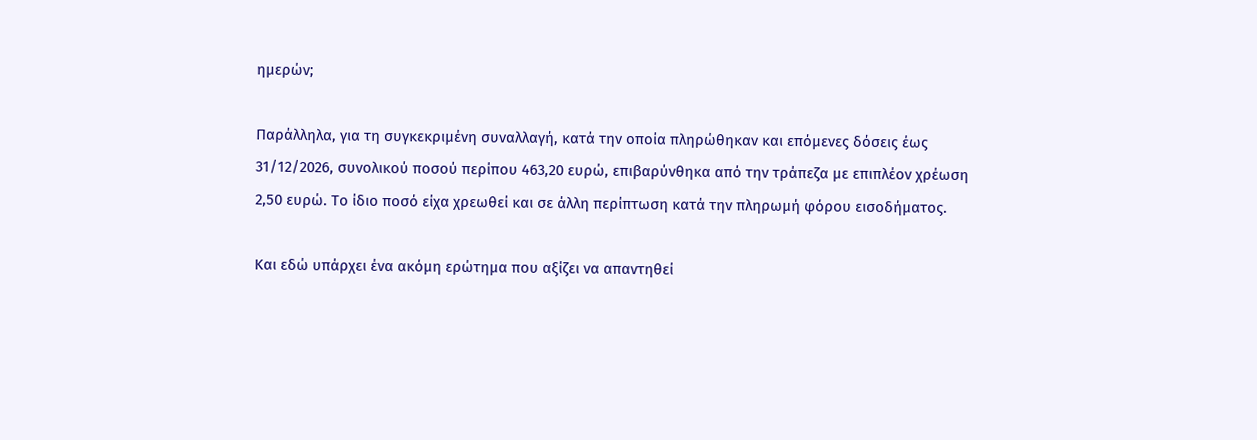ημερών;

Παράλληλα, για τη συγκεκριμένη συναλλαγή, κατά την οποία πληρώθηκαν και επόμενες δόσεις έως 31/12/2026, συνολικού ποσού περίπου 463,20 ευρώ, επιβαρύνθηκα από την τράπεζα με επιπλέον χρέωση 2,50 ευρώ. Το ίδιο ποσό είχα χρεωθεί και σε άλλη περίπτωση κατά την πληρωμή φόρου εισοδήματος.

Και εδώ υπάρχει ένα ακόμη ερώτημα που αξίζει να απαντηθεί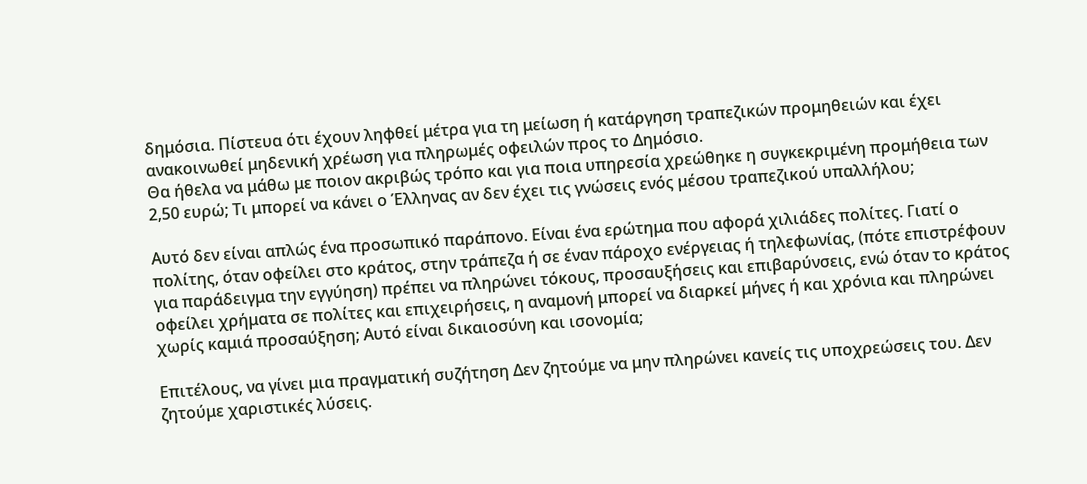δημόσια. Πίστευα ότι έχουν ληφθεί μέτρα για τη μείωση ή κατάργηση τραπεζικών προμηθειών και έχει ανακοινωθεί μηδενική χρέωση για πληρωμές οφειλών προς το Δημόσιο.
Θα ήθελα να μάθω με ποιον ακριβώς τρόπο και για ποια υπηρεσία χρεώθηκε η συγκεκριμένη προμήθεια των 2,50 ευρώ; Τι μπορεί να κάνει ο Έλληνας αν δεν έχει τις γνώσεις ενός μέσου τραπεζικού υπαλλήλου;

Αυτό δεν είναι απλώς ένα προσωπικό παράπονο. Είναι ένα ερώτημα που αφορά χιλιάδες πολίτες. Γιατί ο πολίτης, όταν οφείλει στο κράτος, στην τράπεζα ή σε έναν πάροχο ενέργειας ή τηλεφωνίας, (πότε επιστρέφουν για παράδειγμα την εγγύηση) πρέπει να πληρώνει τόκους, προσαυξήσεις και επιβαρύνσεις, ενώ όταν το κράτος οφείλει χρήματα σε πολίτες και επιχειρήσεις, η αναμονή μπορεί να διαρκεί μήνες ή και χρόνια και πληρώνει χωρίς καμιά προσαύξηση; Αυτό είναι δικαιοσύνη και ισονομία;

Επιτέλους, να γίνει μια πραγματική συζήτηση Δεν ζητούμε να μην πληρώνει κανείς τις υποχρεώσεις του. Δεν ζητούμε χαριστικές λύσεις.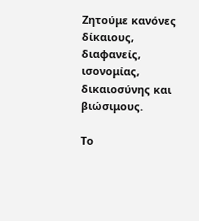Ζητούμε κανόνες δίκαιους, διαφανείς, ισονομίας, δικαιοσύνης και βιώσιμους.

Το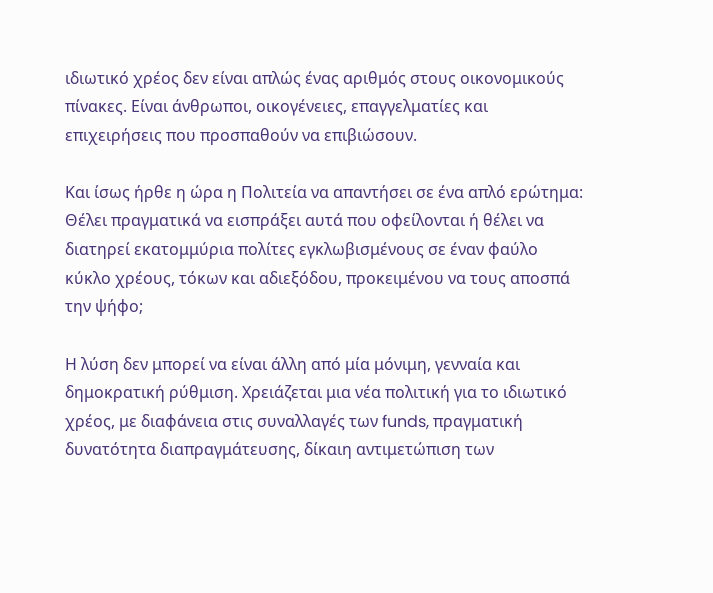ιδιωτικό χρέος δεν είναι απλώς ένας αριθμός στους οικονομικούς πίνακες. Είναι άνθρωποι, οικογένειες, επαγγελματίες και επιχειρήσεις που προσπαθούν να επιβιώσουν.

Και ίσως ήρθε η ώρα η Πολιτεία να απαντήσει σε ένα απλό ερώτημα: Θέλει πραγματικά να εισπράξει αυτά που οφείλονται ή θέλει να διατηρεί εκατομμύρια πολίτες εγκλωβισμένους σε έναν φαύλο κύκλο χρέους, τόκων και αδιεξόδου, προκειμένου να τους αποσπά την ψήφο;

Η λύση δεν μπορεί να είναι άλλη από μία μόνιμη, γενναία και δημοκρατική ρύθμιση. Χρειάζεται μια νέα πολιτική για το ιδιωτικό χρέος, με διαφάνεια στις συναλλαγές των funds, πραγματική δυνατότητα διαπραγμάτευσης, δίκαιη αντιμετώπιση των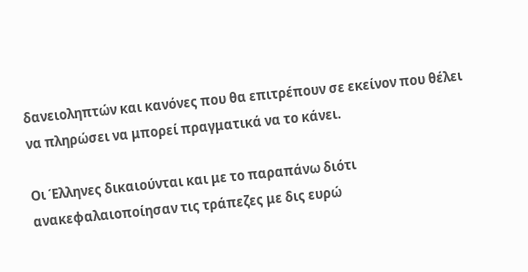δανειοληπτών και κανόνες που θα επιτρέπουν σε εκείνον που θέλει να πληρώσει να μπορεί πραγματικά να το κάνει.

Οι Έλληνες δικαιούνται και με το παραπάνω διότι ανακεφαλαιοποίησαν τις τράπεζες με δις ευρώ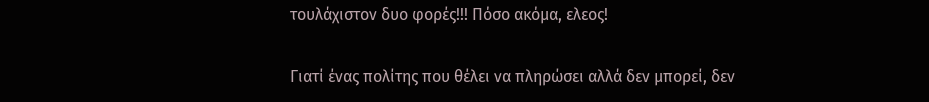τουλάχιστον δυο φορές!!! Πόσο ακόμα, ελεος!

Γιατί ένας πολίτης που θέλει να πληρώσει αλλά δεν μπορεί, δεν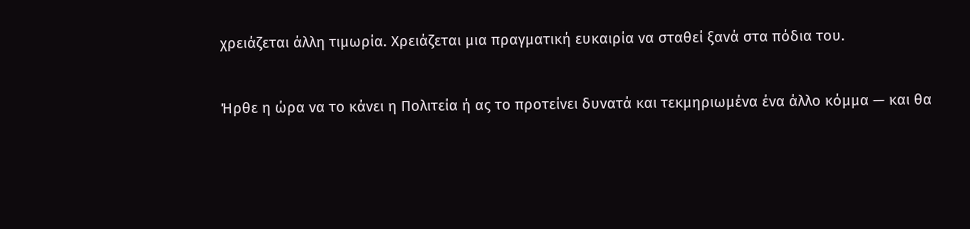χρειάζεται άλλη τιμωρία. Χρειάζεται μια πραγματική ευκαιρία να σταθεί ξανά στα πόδια του.

Ήρθε η ώρα να το κάνει η Πολιτεία ή ας το προτείνει δυνατά και τεκμηριωμένα ένα άλλο κόμμα — και θα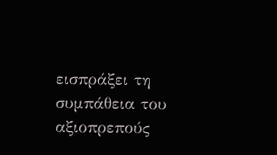εισπράξει τη συμπάθεια του αξιοπρεπούς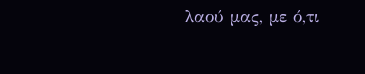λαού μας, με ό,τι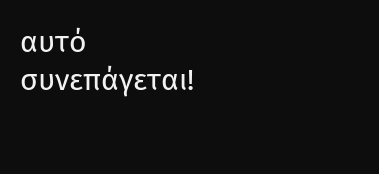αυτό συνεπάγεται!